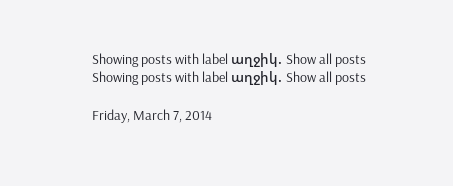Showing posts with label աղջիկ. Show all posts
Showing posts with label աղջիկ. Show all posts

Friday, March 7, 2014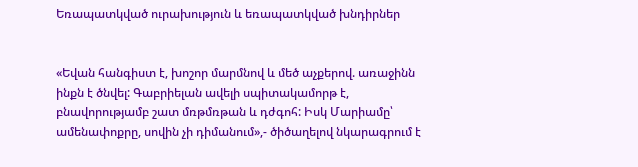Եռապատկված ուրախություն և եռապատկված խնդիրներ


«Եվան հանգիստ է, խոշոր մարմնով և մեծ աչքերով. առաջինն ինքն է ծնվել: Գաբրիելան ավելի սպիտակամորթ է, բնավորությամբ շատ մռթմռթան և դժգոհ: Իսկ Մարիամը՝ ամենափոքրը, սովին չի դիմանում»,- ծիծաղելով նկարագրում է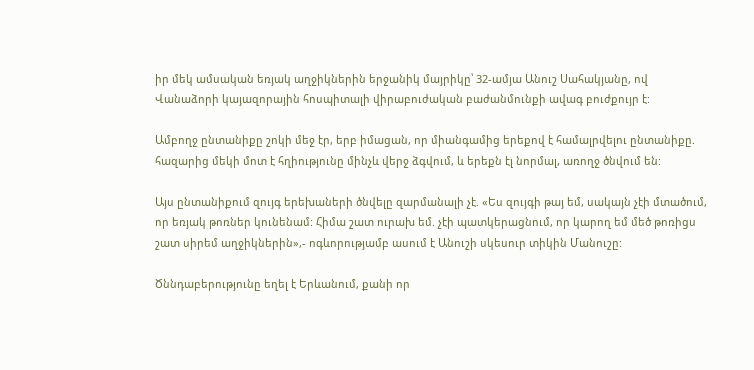իր մեկ ամսական եռյակ աղջիկներին երջանիկ մայրիկը՝ 32-ամյա Անուշ Սահակյանը, ով Վանաձորի կայազորային հոսպիտալի վիրաբուժական բաժանմունքի ավագ բուժքույր է:

Ամբողջ ընտանիքը շոկի մեջ էր, երբ իմացան, որ միանգամից երեքով է համալրվելու ընտանիքը. հազարից մեկի մոտ է հղիությունը մինչև վերջ ձգվում, և երեքն էլ նորմալ, առողջ ծնվում են:

Այս ընտանիքում զույգ երեխաների ծնվելը զարմանալի չէ. «Ես զույգի թայ եմ, սակայն չէի մտածում, որ եռյակ թոռներ կունենամ: Հիմա շատ ուրախ եմ. չէի պատկերացնում, որ կարող եմ մեծ թոռիցս շատ սիրեմ աղջիկներին»,- ոգևորությամբ ասում է Անուշի սկեսուր տիկին Մանուշը:

Ծննդաբերությունը եղել է Երևանում, քանի որ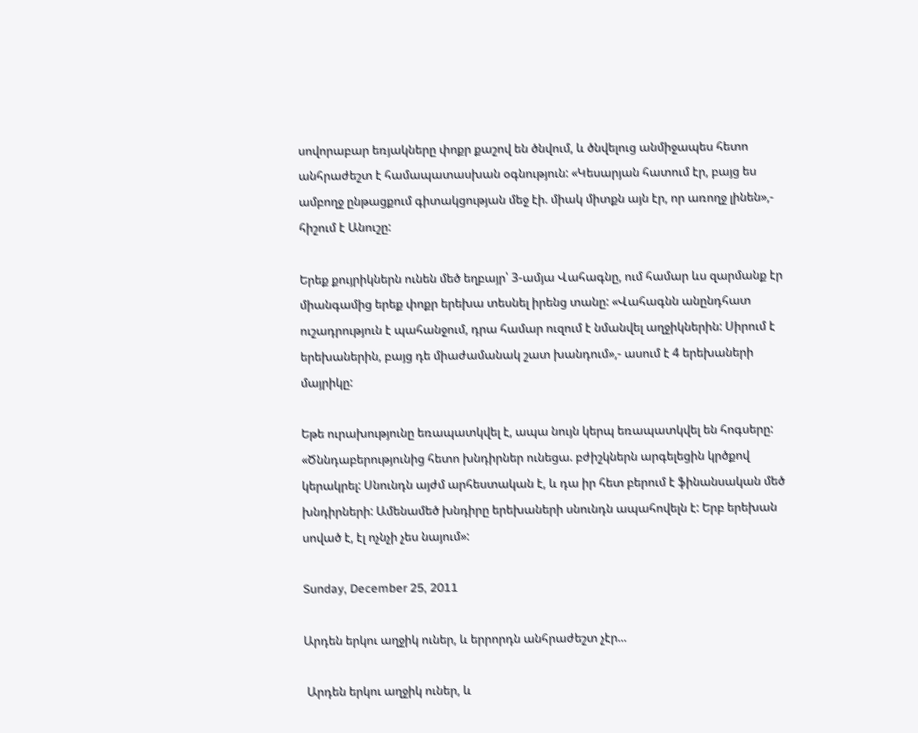սովորաբար եռյակները փոքր քաշով են ծնվում, և ծնվելուց անմիջապես հետո անհրաժեշտ է համապատասխան օգնություն: «Կեսարյան հատում էր, բայց ես ամբողջ ընթացքում գիտակցության մեջ էի. միակ միտքն այն էր, որ առողջ լինեն»,- հիշում է Անուշը:

Երեք քույրիկներն ունեն մեծ եղբայր՝ 3-ամյա Վահագնը, ում համար ևս զարմանք էր միանգամից երեք փոքր երեխա տեսնել իրենց տանը: «Վահագնն անընդհատ ուշադրություն է պահանջում, դրա համար ուզում է նմանվել աղջիկներին: Սիրում է երեխաներին, բայց դե միաժամանակ շատ խանդում»,- ասում է 4 երեխաների մայրիկը:

Եթե ուրախությունը եռապատկվել է, ապա նույն կերպ եռապատկվել են հոգսերը: «Ծննդաբերությունից հետո խնդիրներ ունեցա. բժիշկներն արգելեցին կրծքով կերակրել: Սնունդն այժմ արհեստական է, և դա իր հետ բերում է ֆինանսական մեծ խնդիրների: Ամենամեծ խնդիրը երեխաների սնունդն ապահովելն է: Երբ երեխան սոված է, էլ ոչնչի չես նայում»:

Sunday, December 25, 2011

Արդեն երկու աղջիկ ուներ, և երրորդն անհրաժեշտ չէր...

 Արդեն երկու աղջիկ ուներ, և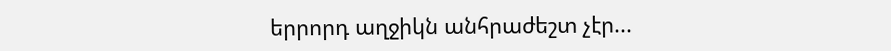երրորդ աղջիկն անհրաժեշտ չէր...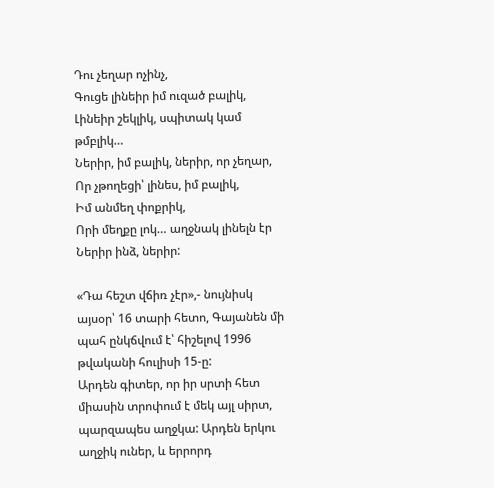Դու չեղար ոչինչ,
Գուցե լինեիր իմ ուզած բալիկ,
Լինեիր շեկլիկ, սպիտակ կամ թմբլիկ…
Ներիր, իմ բալիկ, ներիր, որ չեղար,
Որ չթողեցի՝ լինես, իմ բալիկ,
Իմ անմեղ փոքրիկ,
Որի մեղքը լոկ… աղջնակ լինելն էր
Ներիր ինձ, ներիր:

«Դա հեշտ վճիռ չէր»,- նույնիսկ այսօր՝ 16 տարի հետո, Գայանեն մի պահ ընկճվում է՝ հիշելով 1996 թվականի հուլիսի 15-ը:
Արդեն գիտեր, որ իր սրտի հետ միասին տրոփում է մեկ այլ սիրտ, պարզապես աղջկա: Արդեն երկու աղջիկ ուներ, և երրորդ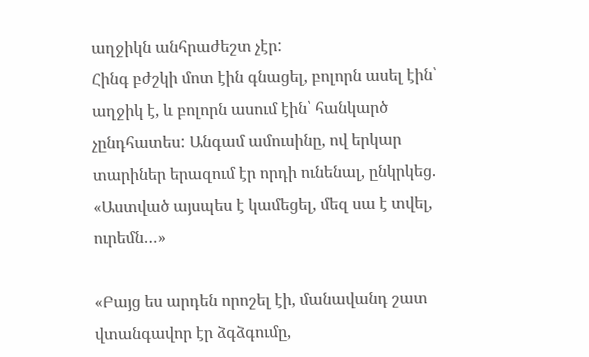աղջիկն անհրաժեշտ չէր:
Հինգ բժշկի մոտ էին գնացել, բոլորն ասել էին՝ աղջիկ է, և բոլորն ասում էին՝ հանկարծ չընդհատես: Անգամ ամուսինը, ով երկար տարիներ երազում էր որդի ունենալ, ընկրկեց. «Աստված այսպես է կամեցել, մեզ սա է տվել, ուրեմն…»

«Բայց ես արդեն որոշել էի, մանավանդ շատ վտանգավոր էր ձգձգումը,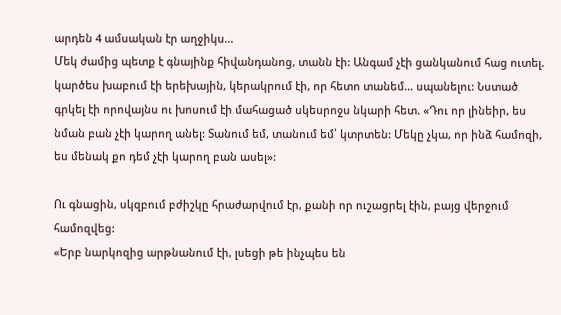արդեն 4 ամսական էր աղջիկս...
Մեկ ժամից պետք է գնայինք հիվանդանոց, տանն էի: Անգամ չէի ցանկանում հաց ուտել. կարծես խաբում էի երեխային, կերակրում էի, որ հետո տանեմ… սպանելու: Նստած գրկել էի որովայնս ու խոսում էի մահացած սկեսրոջս նկարի հետ. «Դու որ լինեիր, ես նման բան չէի կարող անել: Տանում եմ, տանում եմ՝ կտրտեն: Մեկը չկա, որ ինձ համոզի, ես մենակ քո դեմ չէի կարող բան ասել»:

Ու գնացին, սկզբում բժիշկը հրաժարվում էր, քանի որ ուշացրել էին, բայց վերջում համոզվեց:
«Երբ նարկոզից արթնանում էի, լսեցի թե ինչպես են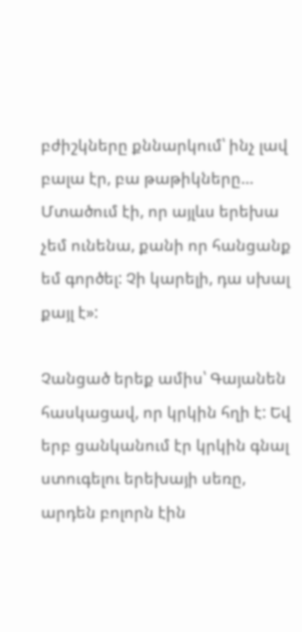բժիշկները քննարկում՝ ինչ լավ բալա էր, բա թաթիկները… Մտածում էի, որ այլևս երեխա չեմ ունենա, քանի որ հանցանք եմ գործել: Չի կարելի, դա սխալ քայլ է»:

Չանցած երեք ամիս՝ Գայանեն հասկացավ, որ կրկին հղի է: Եվ երբ ցանկանում էր կրկին գնալ ստուգելու երեխայի սեռը, արդեն բոլորն էին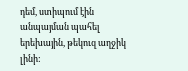դեմ, ստիպում էին անպայման պահել երեխային, թեկուզ աղջիկ լինի: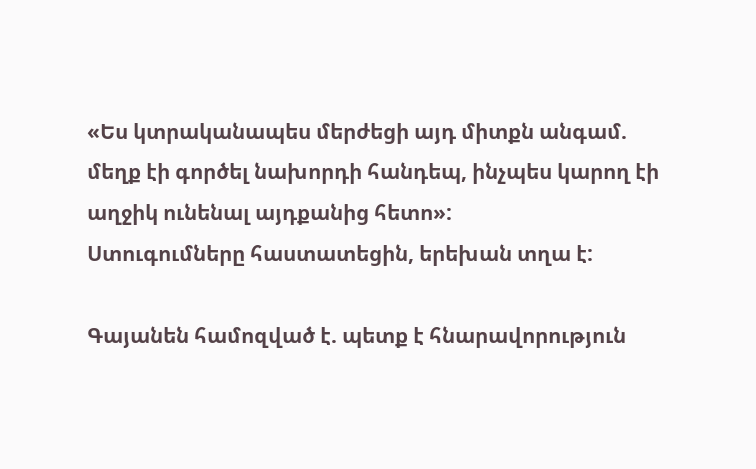«Ես կտրականապես մերժեցի այդ միտքն անգամ. մեղք էի գործել նախորդի հանդեպ, ինչպես կարող էի աղջիկ ունենալ այդքանից հետո»:
Ստուգումները հաստատեցին, երեխան տղա է:

Գայանեն համոզված է. պետք է հնարավորություն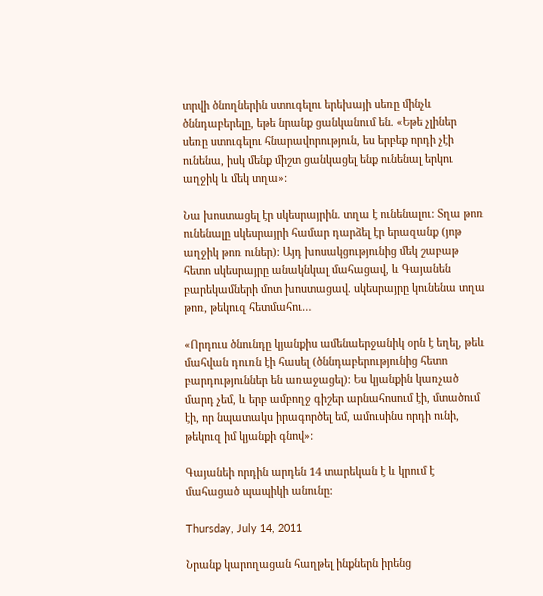տրվի ծնողներին ստուգելու երեխայի սեռը մինչև ծննդաբերելը, եթե նրանք ցանկանում են. «Եթե չլիներ սեռը ստուգելու հնարավորություն, ես երբեք որդի չէի ունենա, իսկ մենք միշտ ցանկացել ենք ունենալ երկու աղջիկ և մեկ տղա»:

Նա խոստացել էր սկեսրայրին. տղա է ունենալու: Տղա թոռ ունենալը սկեսրայրի համար դարձել էր երազանք (յոթ աղջիկ թոռ ուներ): Այդ խոսակցությունից մեկ շաբաթ հետո սկեսրայրը անակնկալ մահացավ, և Գայանեն բարեկամների մոտ խոստացավ. սկեսրայրը կունենա տղա թոռ, թեկուզ հետմահու…

«Որդուս ծնունդը կյանքիս ամենաերջանիկ օրն է եղել, թեև մահվան դուռն էի հասել (ծննդաբերությունից հետո բարդություններ են առաջացել): Ես կյանքին կառչած մարդ չեմ, և երբ ամբողջ գիշեր արնահոսում էի, մտածում էի, որ նպատակս իրագործել եմ, ամուսինս որդի ունի, թեկուզ իմ կյանքի գնով»:

Գայանեի որդին արդեն 14 տարեկան է և կրում է մահացած պապիկի անունը:

Thursday, July 14, 2011

Նրանք կարողացան հաղթել ինքներն իրենց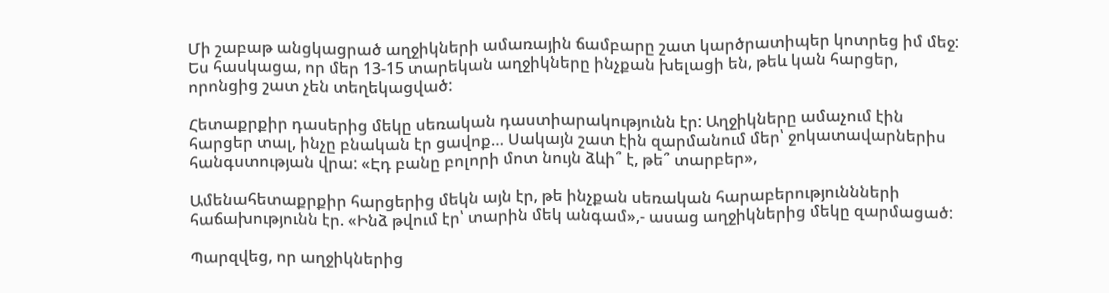Մի շաբաթ անցկացրած աղջիկների ամառային ճամբարը շատ կարծրատիպեր կոտրեց իմ մեջ: Ես հասկացա, որ մեր 13-15 տարեկան աղջիկները ինչքան խելացի են, թեև կան հարցեր, որոնցից շատ չեն տեղեկացված:

Հետաքրքիր դասերից մեկը սեռական դաստիարակությունն էր: Աղջիկները ամաչում էին հարցեր տալ, ինչը բնական էր ցավոք… Սակայն շատ էին զարմանում մեր՝ ջոկատավարներիս հանգստության վրա: «Էդ բանը բոլորի մոտ նույն ձևի՞ է, թե՞ տարբեր»,

Ամենահետաքրքիր հարցերից մեկն այն էր, թե ինչքան սեռական հարաբերություննների հաճախությունն էր. «Ինձ թվում էր՝ տարին մեկ անգամ»,- ասաց աղջիկներից մեկը զարմացած:

Պարզվեց, որ աղջիկներից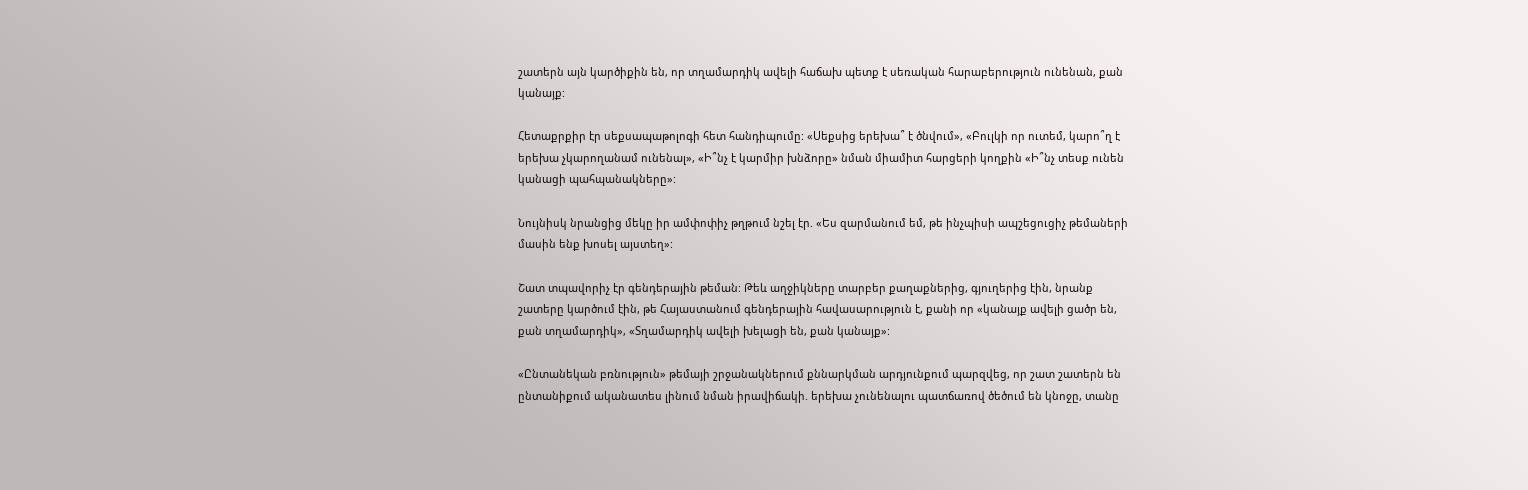շատերն այն կարծիքին են, որ տղամարդիկ ավելի հաճախ պետք է սեռական հարաբերություն ունենան, քան կանայք:

Հետաքրքիր էր սեքսապաթոլոգի հետ հանդիպումը: «Սեքսից երեխա՞ է ծնվում», «Բուլկի որ ուտեմ, կարո՞ղ է երեխա չկարողանամ ունենալ», «Ի՞նչ է կարմիր խնձորը» նման միամիտ հարցերի կողքին «Ի՞նչ տեսք ունեն կանացի պահպանակները»:

Նույնիսկ նրանցից մեկը իր ամփոփիչ թղթում նշել էր. «Ես զարմանում եմ, թե ինչպիսի ապշեցուցիչ թեմաների մասին ենք խոսել այստեղ»:

Շատ տպավորիչ էր գենդերային թեման: Թեև աղջիկները տարբեր քաղաքներից, գյուղերից էին, նրանք շատերը կարծում էին, թե Հայաստանում գենդերային հավասարություն է, քանի որ «կանայք ավելի ցածր են, քան տղամարդիկ», «Տղամարդիկ ավելի խելացի են, քան կանայք»:

«Ընտանեկան բռնություն» թեմայի շրջանակներում քննարկման արդյունքում պարզվեց, որ շատ շատերն են ընտանիքում ականատես լինում նման իրավիճակի. երեխա չունենալու պատճառով ծեծում են կնոջը, տանը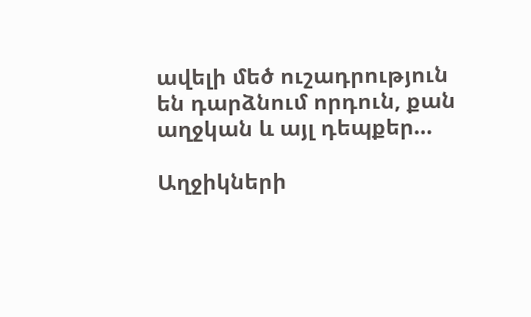ավելի մեծ ուշադրություն են դարձնում որդուն, քան աղջկան և այլ դեպքեր…

Աղջիկների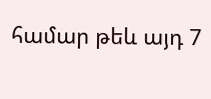համար թեև այդ 7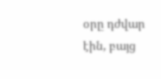օրը դժվար էին, բայց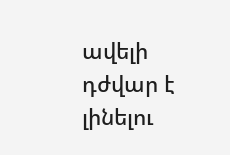ավելի դժվար է լինելու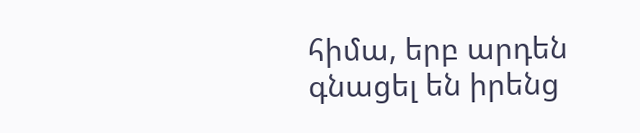հիմա, երբ արդեն գնացել են իրենց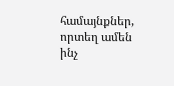համայնքներ, որտեղ ամեն ինչ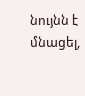նույնն է մնացել,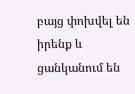բայց փոխվել են իրենք և ցանկանում են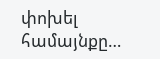փոխել համայնքը…